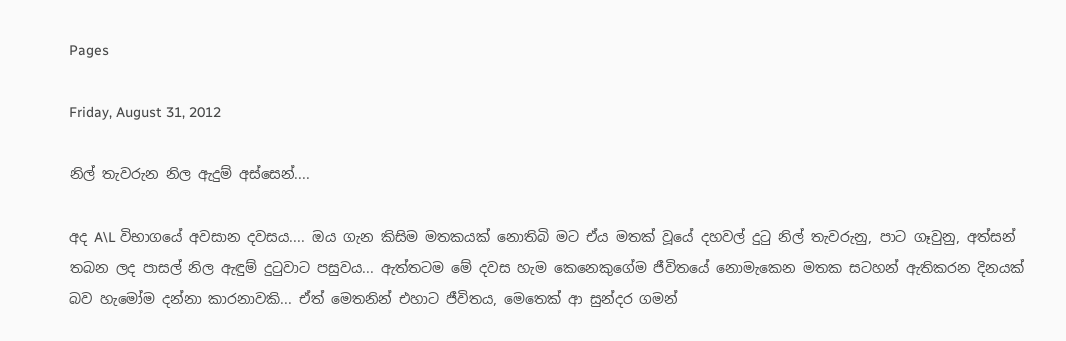Pages

Friday, August 31, 2012

නිල් තැවරුන නිල ඇදුම් අස්සෙන්....

අද A\L විභාගයේ අවසාන දවසය.... ඔය ගැන කිසිම මතකයක් නොතිබි මට ඒය මතක් වූයේ දහවල් දුටු නිල් තැවරුනු, පාට ගෑවුනු, අත්සන් තබන ලද පාසල් නිල ඇඳුම් දුටුවාට පසුවය... ඇත්තටම මේ දවස හැම කෙනෙකුගේම ජීවිතයේ නොමැකෙන මතක සටහන් ඇතිකරන දිනයක් බව හැමෝම දන්නා කාරනාවකි... ඒත් මෙතනින් එහාට ජීවිතය, මෙතෙක් ආ සුන්දර ගමන්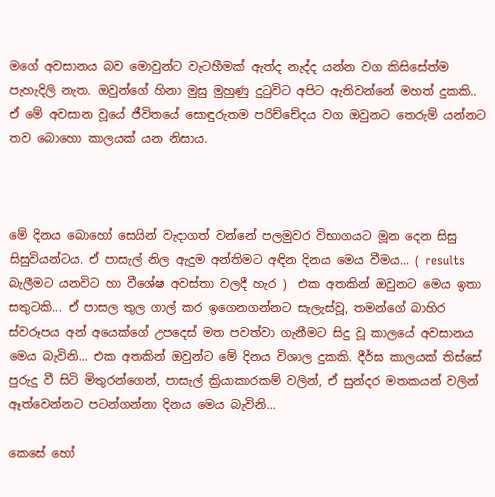මගේ අවසානය බව මොවුන්ට වැටහීමක් ඇත්ද නැද්ද යන්න වග කිසිසේත්ම පැහැදිලි නැත. ඔවුන්ගේ හිනා මුසු මුහුණු දුටුවිට අපිට ඇතිවන්නේ මහත් දුකකි.. ඒ මේ අවසාන වූයේ ජීවිතයේ සොඳුරුතම පරිච්චේදය වග ඔවුනට තෙරුම් යන්නට තව බොහො කාලයක් යන නිසාය.



මේ දිනය බොහෝ සෙයින් වැදාගත් වන්නේ පලමුවර විභාගයට මූන දෙන සිසු සිසුවියන්ටය. ඒ පාසැල් නිල ඇදුම අන්තිමට අඳින දිනය මෙය වීමය... ( results බැලීමට යනවිට හා වීශේෂ අවස්තා වලදී හැර )  එක අතකින් ඔවුනට මෙය ඉතා සතුටකි... ඒ පාසල තුල ගාල් කර ඉගෙනගන්නට සැලැස්වූ, තමන්ගේ බාහිර ස්වරූපය අන් අයෙක්ගේ උපදෙස් මත පවත්වා ගැනීමට සිදු වූ කාලයේ අවසානය මෙය බැවිනි... එක අතකින් ඔවුන්ට මේ දිනය විශාල දුකකි. දීර්ඝ කාලයක් තිස්සේ පුරුදු වී සිටි මිතුරන්ගෙන්, පාසැල් ක්‍රියාකාරකම් වලින්, ඒ සුන්දර මතකයන් වලින් ඈත්වෙන්නට පටන්ගන්නා දිනය මෙය බැවිනි...

කෙසේ හෝ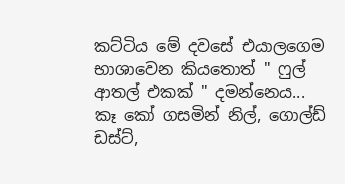කට්ටිය මේ දවසේ එයාලගෙම භාශාවෙන කියතොත් " ෆුල් ආතල් එකක් " දමන්නෙය... කෑ කෝ ගසමින් නිල්, ගොල්ඩ් ඩස්ට්,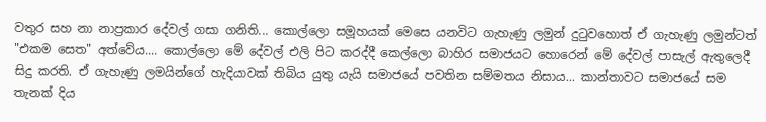වතුර සහ නා නාප්‍රකාර දේවල් ගසා ගනිති... කොල්ලො සමූහයක් මෙසෙ යනවිට ගැහැණු ලමුන් දුටුවහොත් ඒ ගැහැණු ලමුන්ටත් "එකම සෙත" අත්වේය.... කොල්ලො මේ දේවල් එලි පිට කරද්දී කෙල්ලො බාහිර සමාජයට හොරෙන් මේ දේවල් පාසැල් ඇතුලෙදී සිදු කරති. ඒ ගැහැණු ලමයින්ගේ හැදියාවක් තිබිය යුතු යැයි සමාජයේ පවතින සම්මතය නිසාය... කාන්තාවට සමාජයේ සම තැනක් දිය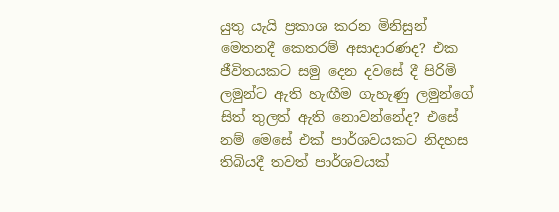යුතු යැයි ප්‍රකාශ කරන මිනිසුන් මෙතනදී කෙතරම් අසාදාරණද? එක ජීවිතයකට සමු දෙන දවසේ දී පිරිමි ලමුන්ට ඇති හැඟීම ගැහැණු ලමුන්ගේ සිත් තුලත් ඇති නොවන්නේද? එසේ නම් මෙසේ එක් පාර්ශවයකට නිදහස තිබියදී තවත් පාර්ශවයක්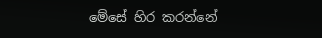මේසේ හිර කරන්නේ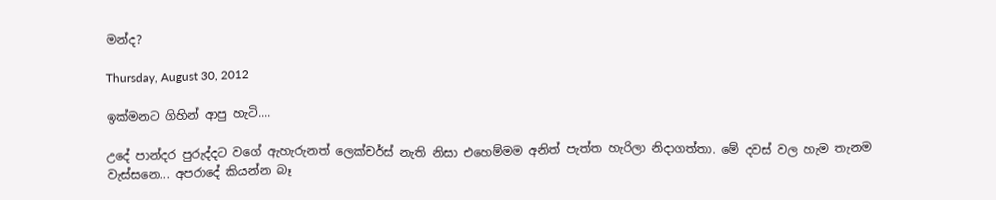මන්ද?

Thursday, August 30, 2012

ඉක්මනට ගිහින් ආපු හැටි....

උදේ පාන්දර පුරුද්දට වගේ ඇහැරුනත් ලෙක්චර්ස් නැති නිසා එහෙම්මම අනිත් පැත්ත හැරිලා නිදාගත්තා. මේ දවස් වල හැම තැනම වැස්සනෙ... අපරාදේ කියන්න බෑ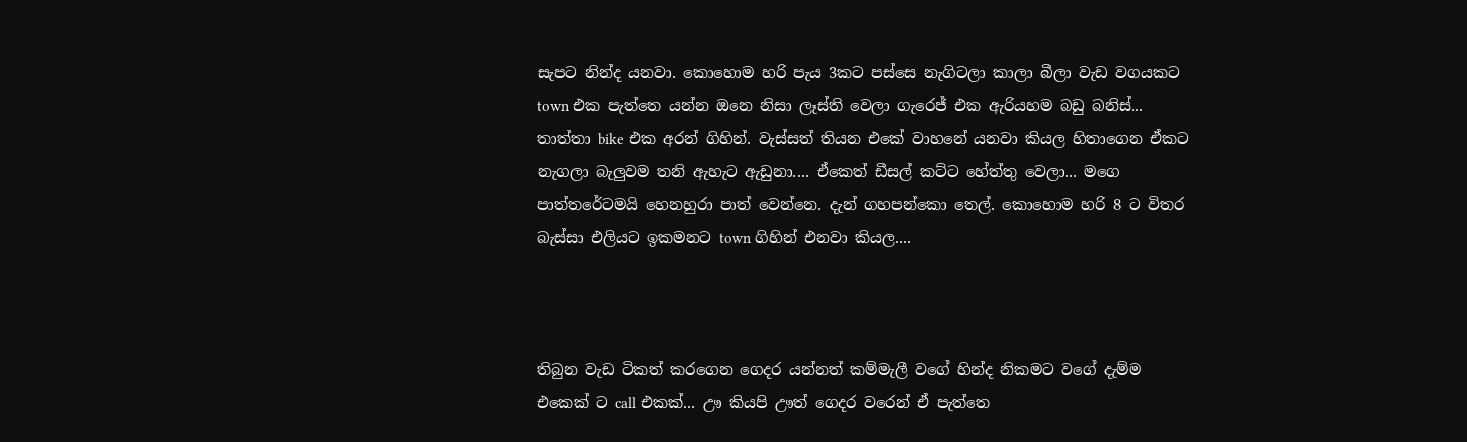සැපට නින්ද යනවා. කොහොම හරි පැය 3කට පස්සෙ නැගිටලා කාලා බීලා වැඩ වගයකට town එක පැත්තෙ යන්න ඔනෙ නිසා ලෑස්ති වෙලා ගැරෙජ් එක ඇරියහම බඩු බනිස්... තාත්තා bike එක අරන් ගිහින්. වැස්සත් තියන එකේ වාහනේ යනවා කියල හිතාගෙන ඒකට නැගලා බැලුවම තනි ඇහැට ඇඩුනා.... ඒකෙත් ඩීසල් කට්ට හේත්තු වෙලා... මගෙ පාත්තරේටමයි හෙනහුරා පාත් වෙන්නෙ. දැන් ගහපන්කො තෙල්. කොහොම හරි 8 ට විතර බැස්සා එලියට ඉකමනට town ගිහින් එනවා කියල....



තිබුන වැඩ ටිකත් කරගෙන ගෙදර යන්නත් කම්මැලී වගේ හින්ද නිකමට වගේ දැම්ම එකෙක් ට call එකක්... ඌ කියපි ඌත් ගෙදර වරෙන් ඒ පැත්තෙ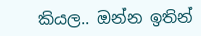කියල.. ඔන්න ඉතින්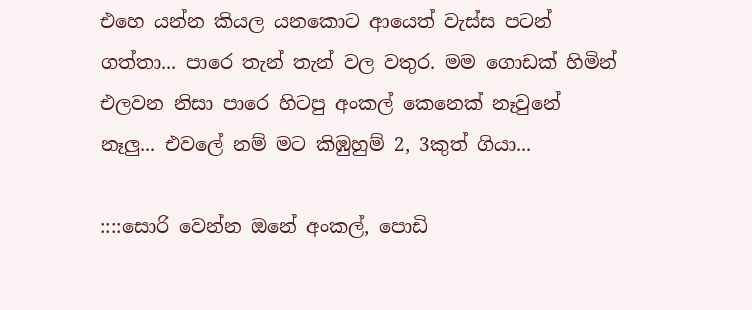එහෙ යන්න කියල යනකොට ආයෙත් වැස්ස පටන් ගත්තා... පාරෙ තැන් තැන් වල වතුර. මම ගොඩක් හිමින් එලවන නිසා පාරෙ හිටපු අංකල් කෙනෙක් නෑවුනේ නෑලු... එවලේ නම් මට කිඹුහුම් 2, 3කුත් ගියා...

::::සොරි වෙන්න ඔනේ අංකල්, පොඩි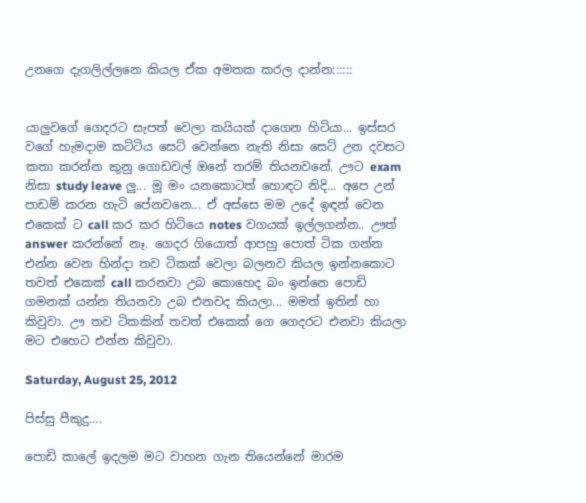උනගෙ දැගලිල්ලනෙ කියල ඒක අමතක කරල දාන්න::::::


යාලුවගේ ගෙදරට සැපත් වෙලා කයියක් දාගෙන හිටියා... ඉස්සර වගේ හැමදාම කට්ටිය සෙට් වෙන්නෙ නැති නිසා සෙට් උන දවසට කතා කරන්න කුනු ගොඩවල් ඔනේ තරම් තියනවනේ. ඌට exam නිසා study leave ලු... මූ මං යනකොටත් හොඳට නිදි... අපෙ උන් පාඩම් කරන හැටි පේනවනෙ... ඒ අස්සෙ මම උදේ ඉඳන් වෙන එකෙක් ට call කර කර හිටියෙ notes වගයක් ඉල්ලගන්න.. ඌත් answer කරන්නේ නෑ. ගෙදර ගියොත් ආපහු පොත් ටික ගන්න එන්න වෙන හින්දා තව ටිකක් වෙලා බලනව කියල ඉන්නකොට  තවත් එකෙක් call කරනවා උබ කොහෙද බං ඉන්නෙ පොඩි ගමනක් යන්න තියනවා උබ එනවද කියලා... මමත් ඉතින් හා කිවුවා. ඌ තව ටිකකින් තවත් එකෙක් ගෙ ගෙදරට එනවා කියලා මට එහෙට එන්න කිවුවා.

Saturday, August 25, 2012

පිස්සු පීකුදු....

පොඩි කාලේ ඉදලම මට වාහන ගැන තියෙන්නේ මාරම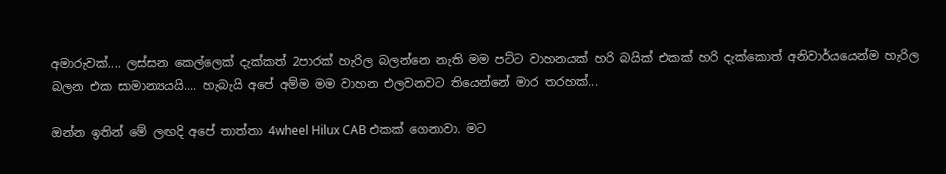අමාරුවක්.... ලස්සන කෙල්ලෙක් දැක්කත් 2පාරක් හැරිල බලන්නෙ නැති මම පට්ට වාහනයක් හරි බයික් එකක් හරි දැක්කොත් අනිවාර්යයෙන්ම හැරිල බලන එක සාමාන්‍යයයි.... හැබැයි අපේ අම්ම මම වාහන එලවනවට තියෙන්නේ මාර තරහක්...

ඔන්න ඉතින් මේ ලඟදි අපේ තාත්තා 4wheel Hilux CAB එකක් ගෙනාවා. මට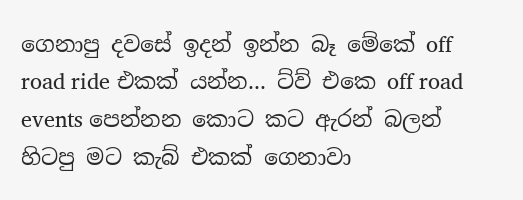ගෙනාපු දවසේ ඉදන් ඉන්න බෑ මේකේ off road ride එකක් යන්න... ට්ව් එකෙ off road events පෙන්නන කොට කට ඇරන් බලන් හිටපු මට කැබ් එකක් ගෙනාවා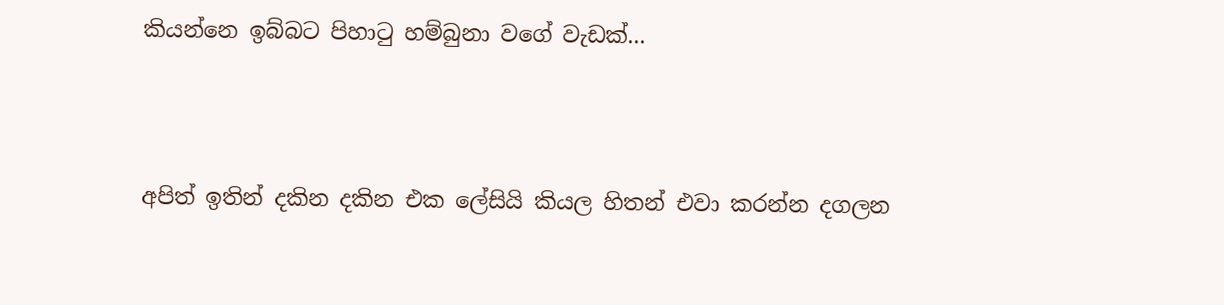කියන්නෙ ඉබ්බට පිහාටු හම්බුනා වගේ වැඩක්...




අපිත් ඉතින් දකින දකින එක ලේසියි කියල හිතන් එවා කරන්න දගලන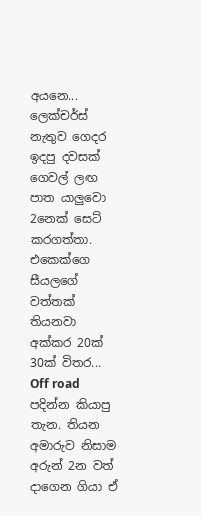අයනෙ... ලෙක්චර්ස් නැතුව ගෙදර ඉදපු දවසක් ගෙවල් ලඟ පාත යාලුවො 2නෙක් සෙට් කරගත්තා. එකෙක්ගෙ සීයලගේ වත්තක් තියනවා අක්කර 20ක් 30ක් විතර... Off road  පදින්න කියාපු තැන. තියන අමාරුව නිසාම අරුන් 2න වත් දාගෙන ගියා ඒ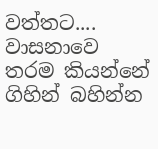වත්තට.... වාසනාවෙ තරම කියන්නේ ගිහින් බහින්න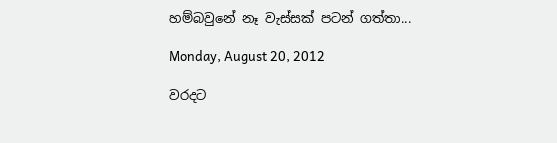හම්බවුනේ නෑ වැස්සක් පටන් ගත්තා...

Monday, August 20, 2012

වරදට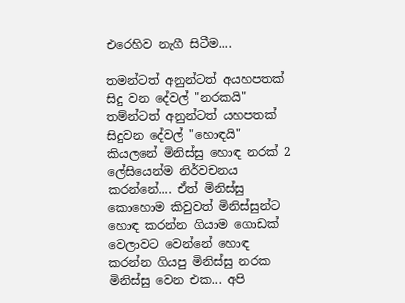එරෙහිව නැගී සිටීම....

තමන්ටත් අනුන්ටත් අයහපතක් සිදු වන දේවල් "නරකයි" තම්න්ටත් අනුන්ටත් යහපතක් සිදුවන දේවල් "හොඳයි" කියලනේ මිනිස්සු හොඳ නරක් 2 ලේසියෙන්ම නිර්වචනය කරන්නේ.... ඒත් මිනිස්සු කොහොම කිවුවත් මිනිස්සුන්ට හොඳ කරන්න ගියාම ගොඩක් වෙලාවට වෙන්නේ හොඳ කරන්න ගියපු මිනිස්සු නරක මිනිස්සු වෙන එක... අපි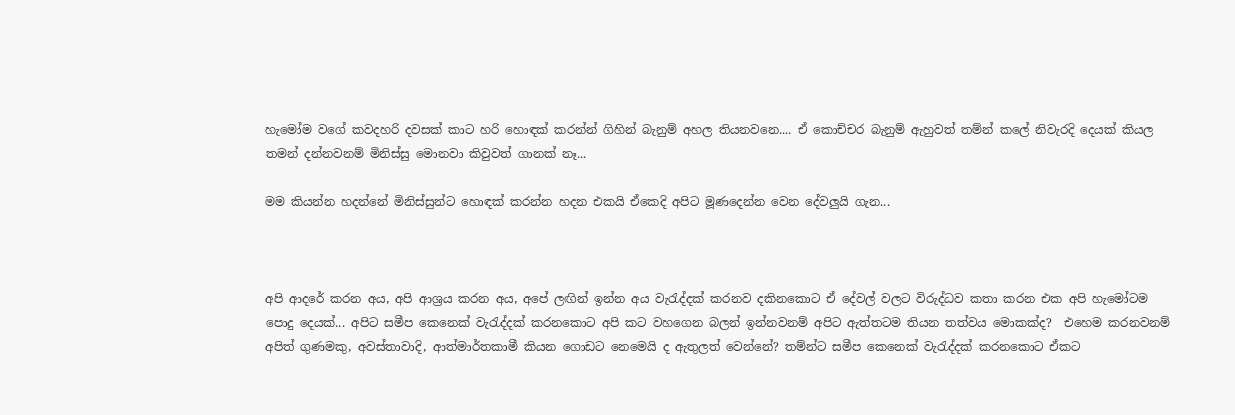හැමෝම වගේ කවදහරි දවසක් කාට හරි හොඳක් කරන්න් ගිහින් බැනුම් අහල තියනවනෙ.... ඒ කොච්චර බැනුම් ඇහුවත් තම්න් කලේ නිවැරදි දෙයක් කියල තමන් දන්නවනම් මිනිස්සු මොනවා කිවුවත් ගානක් නෑ...

මම කියන්න හදන්නේ මිනිස්සුන්ට හොඳක් කරන්න හදන එකයි ඒකෙදි අපිට මූණදෙන්න වෙන දේවලුයි ගැන...



අපි ආදරේ කරන අය, අපි ආශ්‍රය කරන අය, අපේ ලඟින් ඉන්න අය වැරැද්දක් කරනව දකිනකොට ඒ දේවල් වලට විරුද්ධව කතා කරන එක අපි හැමෝටම පොදු දෙයක්... අපිට සමීප කෙනෙක් වැරැද්දක් කරනකොට අපි කට වහගෙන බලන් ඉන්නවනම් අපිට ඇත්තටම තියන තත්වය මොකක්ද?  එහෙම කරනවනම් අපිත් ගුණමකු, අවස්තාවාදි, ආත්මාර්තකාමී කියන ගොඩට නෙමෙයි ද ඇතුලත් වෙන්නේ? තම්න්ට සමීප කෙනෙක් වැරැද්දක් කරනකොට ඒකට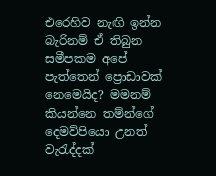එරෙහිව නැඟි ඉන්න බැරිනම් ඒ තිබුන සමීපකම අපේ පැත්තෙන් ප්‍රොඩාවක් නෙමෙයිද? මමනම් කියන්නෙ තම්න්ගේ දෙමව්පියො උනත් වැරැද්දක්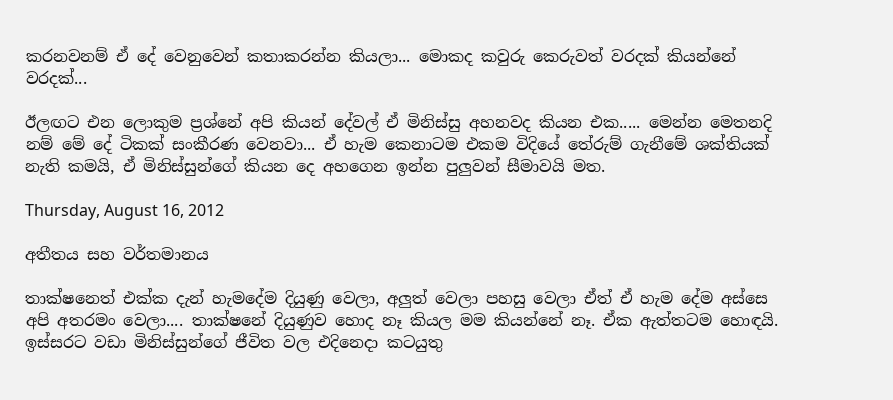කරනවනම් ඒ දේ වෙනුවෙන් කතාකරන්න කියලා... මොකද කවුරු කෙරුවත් වරදක් කියන්නේ වරදක්...

ඊලඟට එන ලොකුම ප්‍රශ්නේ අපි කියන් දේවල් ඒ මිනිස්සු අහනවද කියන එක..... මෙන්න මෙතනදි නම් මේ දේ ටිකක් සංකීරණ වෙනවා... ඒ හැම කෙනාටම එකම විදියේ තේරුම් ගැනීමේ ශක්තියක් නැති කමයි, ඒ මිනිස්සුන්ගේ කියන දෙ අහගෙන ඉන්න පුලුවන් සීමාවයි මත.

Thursday, August 16, 2012

අතීතය සහ වර්තමානය

තාක්ෂනෙත් එක්ක දැන් හැමදේම දියුණු වෙලා, අලුත් වෙලා පහසු වෙලා ඒත් ඒ හැම දේම අස්සෙ අපි අතරමං වෙලා.... තාක්ෂනේ දියුණුව හොද නෑ කියල මම කියන්නේ නෑ. ඒක ඇත්තටම හොඳයි. ඉස්සරට වඩා මිනිස්සුන්ගේ ජීවිත වල එදිනෙදා කටයුතු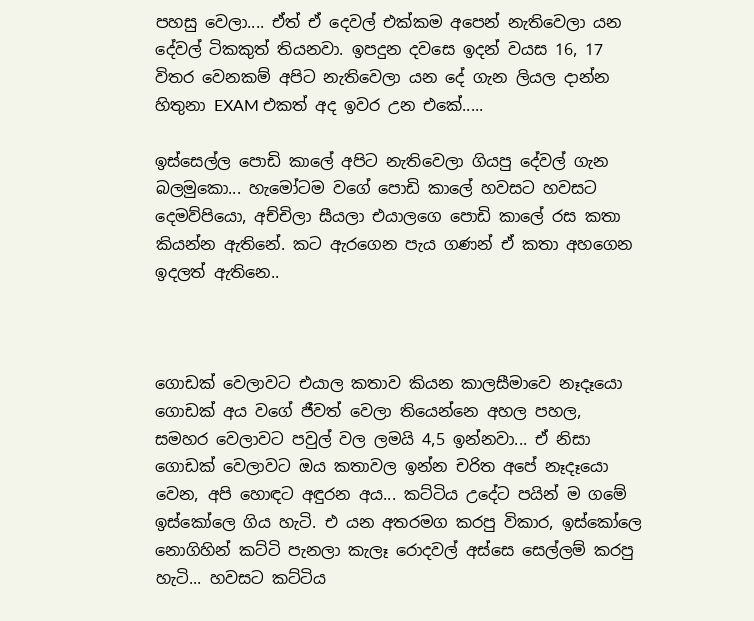පහසු වෙලා.... ඒත් ඒ දෙවල් එක්කම අපෙන් නැතිවෙලා යන දේවල් ටිකකුත් තියනවා. ඉපදුන දවසෙ ඉදන් වයස 16, 17 විතර වෙනකම් අපිට නැතිවෙලා යන දේ ගැන ලියල දාන්න හිතුනා EXAM එකත් අද ඉවර උන එකේ.....

ඉස්සෙල්ල පොඩි කාලේ අපිට නැතිවෙලා ගියපු දේවල් ගැන බලමුකො... හැමෝටම වගේ පොඩි කාලේ හවසට හවසට දෙමව්පියො, අච්චිලා සීයලා එයාලගෙ පොඩි කාලේ රස කතා කියන්න ඇතිනේ. කට ඇරගෙන පැය ගණන් ඒ කතා අහගෙන ඉදලත් ඇතිනෙ..



ගොඩක් වෙලාවට එයාල කතාව කියන කාලසීමාවෙ නෑදෑයො ගොඩක් අය වගේ ජීවත් වෙලා තියෙන්නෙ අහල පහල, සමහර වෙලාවට පවුල් වල ලමයි 4,5 ඉන්නවා... ඒ නිසා ගොඩක් වෙලාවට ඔය කතාවල ඉන්න චරිත අපේ නෑදෑයො වෙන, අපි හොඳට අඳුරන අය... කට්ටිය උදේට පයින් ම ගමේ ඉස්කෝලෙ ගිය හැටි. එ යන අතරමග කරපු විකාර, ඉස්කෝලෙ නොගිහින් කට්ටි පැනලා කැලෑ රොදවල් අස්සෙ සෙල්ලම් කරපු හැටි... හවසට කට්ටිය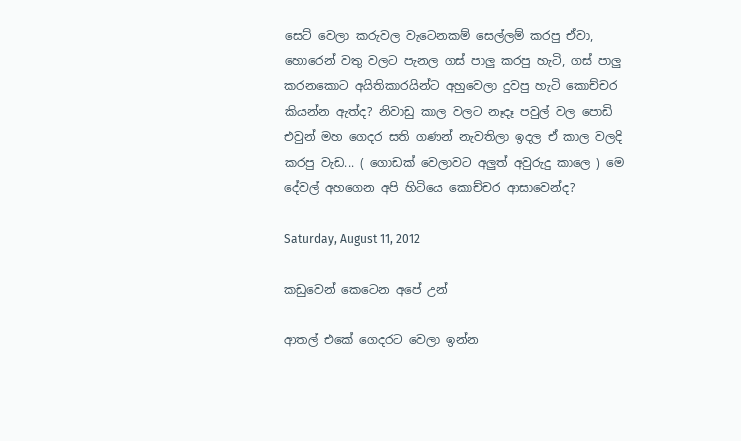සෙට් වෙලා කරුවල වැටෙනකම් සෙල්ලම් කරපු ඒවා, හොරෙන් වතු වලට පැනල ගස් පාලු කරපු හැටි, ගස් පාලු කරනකොට අයිතිකාරයින්ට අහුවෙලා දුවපු හැටි කොච්චර කියන්න ඇත්ද? නිවාඩු කාල වලට නෑදෑ පවුල් වල පොඩි එවුන් මහ ගෙදර සති ගණන් නැවතිලා ඉදල ඒ කාල වලදි කරපු වැඩ... ( ගොඩක් වෙලාවට අලුත් අවුරුදු කාලෙ ) මෙ දේවල් අහගෙන අපි හිටියෙ කොච්චර ආසාවෙන්ද?

Saturday, August 11, 2012

කඩුවෙන් කෙටෙන අපේ උන්

ආතල් එකේ ගෙදරට වෙලා ඉන්න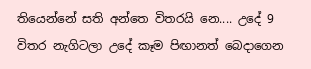තියෙන්නේ සති අන්තෙ විතරයි නෙ.... උදේ 9 විතර නැගිටලා උදේ කෑම පිඟානත් බෙදාගෙන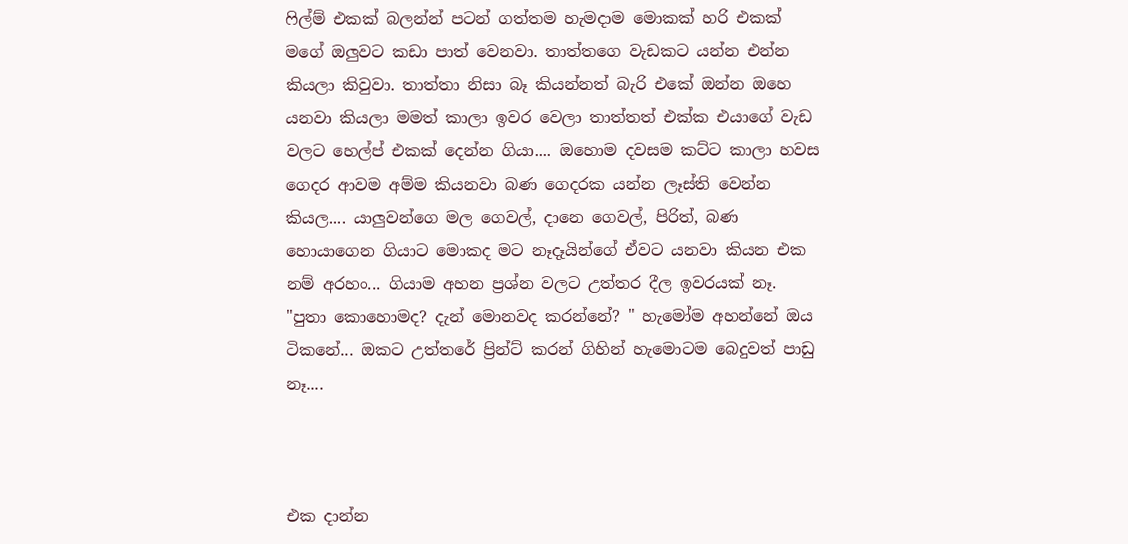ෆිල්ම් එකක් බලන්න් පටන් ගත්තම හැමදාම මොකක් හරි එකක් මගේ ඔලුවට කඩා පාත් වෙනවා. තාත්තගෙ වැඩකට යන්න එන්න කියලා කිවුවා. තාත්තා නිසා බෑ කියන්නත් බැරි එකේ ඔන්න ඔහෙ යනවා කියලා මමත් කාලා ඉවර වෙලා තාත්තත් එක්ක එයාගේ වැඩ වලට හෙල්ප් එකක් දෙන්න ගියා.... ඔහොම දවසම කට්ට කාලා හවස ගෙදර ආවම අම්ම කියනවා බණ ගෙදරක යන්න ලෑස්ති වෙන්න කියල.... යාලුවන්ගෙ මල ගෙවල්, දානෙ ගෙවල්, පිරිත්, බණ හොයාගෙන ගියාට මොකද මට නෑදෑයින්ගේ ඒවට යනවා කියන එක නම් අරහං... ගියාම අහන ප්‍රශ්න වලට උත්තර දීල ඉවරයක් නෑ. "පුතා කොහොමද? දැන් මොනවද කරන්නේ? " හැමෝම අහන්නේ ඔය ටිකනේ... ඔකට උත්තරේ ප්‍රින්ට් කරන් ගිහින් හැමොටම බෙදුවත් පාඩු නෑ....



එක දාන්න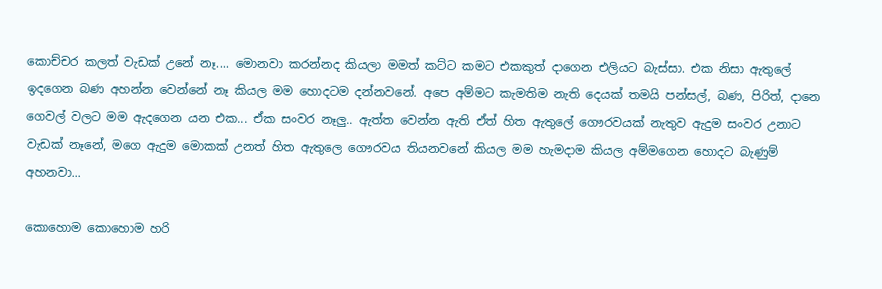කොච්චර කලත් වැඩක් උනේ නෑ.... මොනවා කරන්නද කියලා මමත් කට්ට කමට එකකුත් දාගෙන එලියට බැස්සා. එක නිසා ඇතුලේ ඉදගෙන බණ අහන්න වෙන්නේ නෑ කියල මම හොදටම දන්නවනේ. අපෙ අම්මට කැමතිම නැති දෙයක් තමයි පන්සල්, බණ, පිරිත්, දානෙ ගෙවල් වලට මම ඇදගෙන යන එක... ඒක සංවර නෑලු.. ඇත්ත වෙන්න ඇති ඒත් හිත ඇතුලේ ගෞරවයක් නැතුව ඇදුම සංවර උනාට වැඩක් නෑනේ, මගෙ ඇදුම මොකක් උනත් හිත ඇතුලෙ ගෞරවය තියනවනේ කියල මම හැමදාම කියල අම්මගෙන හොදට බැණුම් අහනවා...

කොහොම කොහොම හරි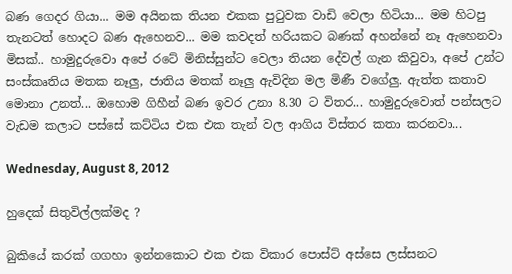බණ ගෙදර ගියා... මම අයිනක තියන එකක පුටුවක වාඩි වෙලා හිටියා... මම හිටපු තැනටත් හොදට බණ ඇහෙනව... මම කවදත් හරියකට බණක් අහන්නේ නෑ ඇහෙනවා මිසක්.. හාමුදුරුවො අපේ රටේ මිනිස්සුන්ට වෙලා තියන දේවල් ගැන කිවුවා, අපේ උන්ට සංස්කෘතිය මතක නෑලු, ජාතිය මතක් නෑලු ඇවිදින මල මිණී වගේලු. ඇත්ත කතාව මොනා උනත්... ඔහොම ගිහීන් බණ ඉවර උනා 8.30 ට විතර... හාමුදුරුවොත් පන්සලට වැඩම කලාට පස්සේ කට්ටිය එක එක තැන් වල ආගිය විස්තර කතා කරනවා...

Wednesday, August 8, 2012

හුදෙක් සිතුවිල්ලක්මද ?

බුකියේ කරක් ගගහා ඉන්නකොට එක එක විකාර පොස්ට් අස්සෙ ලස්සනට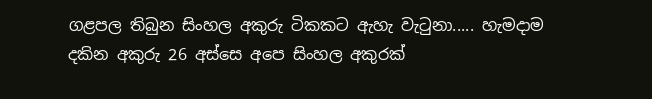ගළපල තිබුන සිංහල අකුරු ටිකකට ඇහැ වැටුනා..... හැමදාම දකින අකුරු 26 අස්සෙ අපෙ සිංහල අකුරක්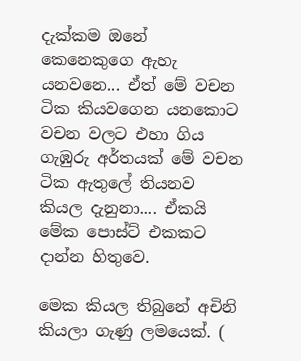දැක්කම ඔනේ කෙනෙකුගෙ ඇහැ යනවනෙ... ඒත් මේ වචන ටික කියවගෙන යනකොට වචන වලට එහා ගිය ගැඹුරු අර්තයක් මේ වචන ටික ඇතුලේ තියනව කියල දැනුනා.... ඒකයි මේක පොස්ට් එකකට දාන්න හිතුවෙ.

මෙක කියල තිබුනේ අචිනි කියලා ගැණු ලමයෙක්. (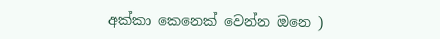අක්කා කෙනෙක් වෙන්න ඔනෙ )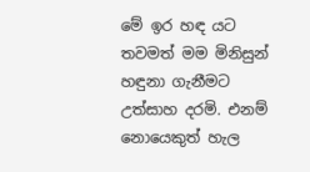මේ ඉර හඳ යට තවමත් මම මිනිසුන් හඳුනා ගැනීමට උත්සාහ දරමි. එනම් නොයෙකුත් හැල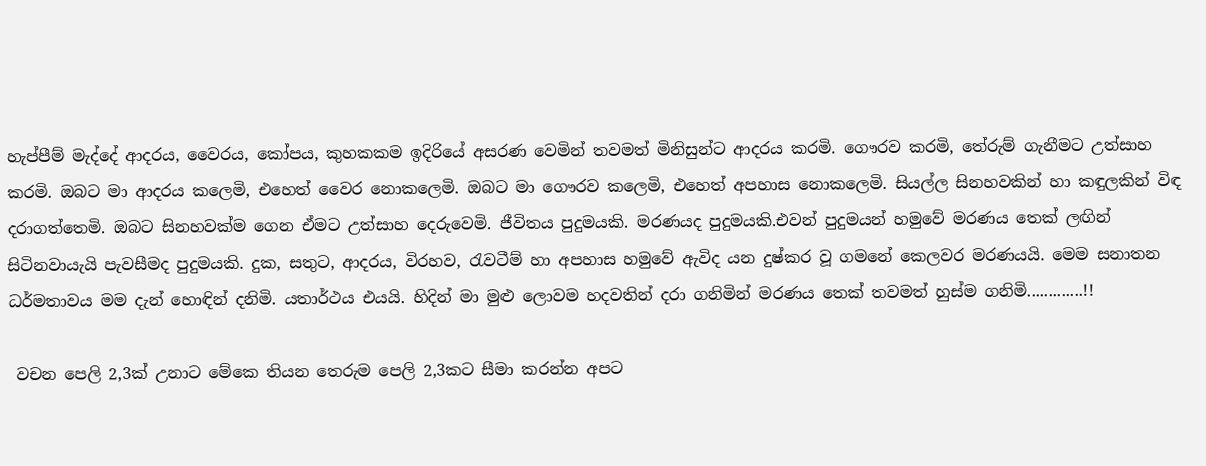හැප්පීම් මැද්දේ ආදරය, වෛරය, කෝපය, කුහකකම ඉදිරියේ අසරණ වෙමින් තවමත් මිනිසුන්ට ආදරය කරමි. ගෞරව කරමි, තේරුම් ගැනීමට උත්සාහ කරමි. ඔබට මා ආදරය කලෙමි, එහෙත් වෛර නොකලෙමි. ඔබට මා ගෞරව කලෙමි, එහෙත් අපහාස නොකලෙමි. සියල්ල සිනහවකින් හා කඳුලකින් විඳ දරාගත්තෙමි. ඔබට සිනහවක්ම ගෙන ඒමට උත්සාහ දෙරුවෙමි. ජීවිතය පුදුමයකි. මරණයද පුදුමයකි.එවන් පුදුමයන් හමුවේ මරණය තෙක් ලඟින් සිටිනවායැයි පැවසීමද පුදුමයකි. දුක, සතුට, ආදරය, විරහව, රැවටීම් හා අපහාස හමුවේ ඇවිද යන දුෂ්කර වූ ගමනේ කෙලවර මරණයයි. මෙම සනාතන ධර්මතාවය මම දැන් හොඳින් දනිමි. යතාර්ථය එයයි. හිදින් මා මුළු ලොවම හදවතින් දරා ගනිමින් මරණය තෙක් තවමත් හුස්ම ගනිමි.............!!

 වචන පෙලි 2,3ක් උනාට මේකෙ තියන තෙරුම පෙලි 2,3කට සීමා කරන්න අපට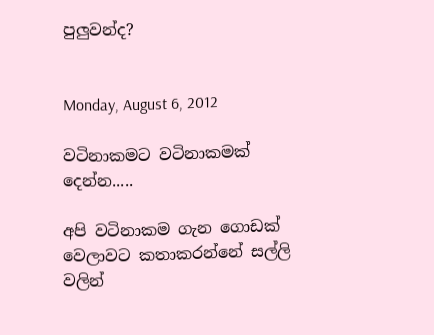පුලුවන්ද?


Monday, August 6, 2012

වටිනාකමට වටිනාකමක් දෙන්න.....

අපි වටිනාකම ගැන ගොඩක් වෙලාවට කතාකරන්නේ සල්ලි වලින්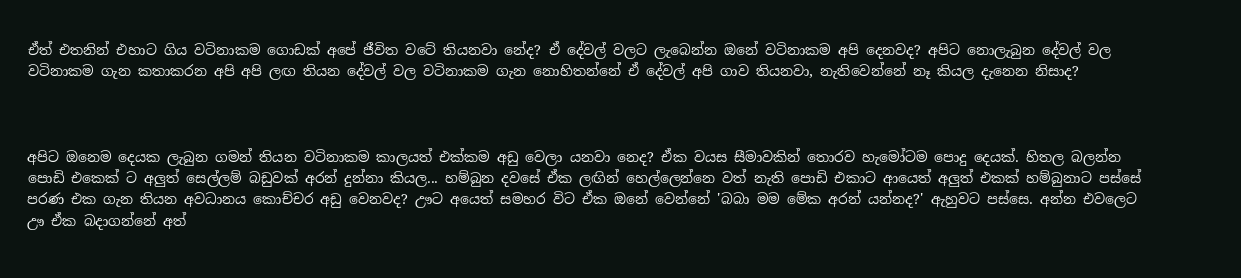ඒත් එතනින් එහාට ගිය වටිනාකම ගොඩක් අපේ ජීවිත වටේ තියනවා නේද? ඒ දේවල් වලට ලැබෙන්න ඔනේ වටිනාකම අපි දෙනවද? අපිට නොලැබුන දේවල් වල වටිනාකම ගැන කතාකරන අපි අපි ලඟ තියන දේවල් වල වටිනාකම ගැන නොහිතන්නේ ඒ දේවල් අපි ගාව තියනවා, නැතිවෙන්නේ නෑ කියල දැනෙන නිසාද?



අපිට ඔනෙම දෙයක ලැබුන ගමන් තියන වටිනාකම කාලයත් එක්කම අඩු වෙලා යනවා නෙද? ඒක වයස සීමාවකින් තොරව හැමෝටම පොදු දෙයක්. හිතල බලන්න පොඩි එකෙක් ට අලුත් සෙල්ලම් බඩුවක් අරන් දුන්නා කියල... හම්බුන දවසේ ඒක ලඟින් හෙල්ලෙන්නෙ වත් නැති පොඩි එකාට ආයෙත් අලුත් එකක් හම්බුනාට පස්සේ පරණ එක ගැන තියන අවධානය කොච්චර අඩු වෙනවද? ඌට අයෙත් සමහර විට ඒක ඔනේ වෙන්නේ 'බබා මම මේක අරන් යන්නද?' ඇහුවට පස්සෙ. අන්න එවලෙට ඌ ඒක බදාගන්නේ අත්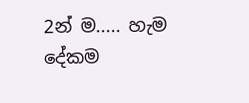2න් ම..... හැම දේකම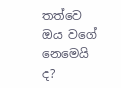තත්වෙ ඔය වගේ නෙමෙයි ද?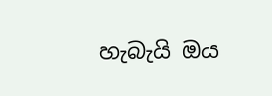හැබැයි ඔය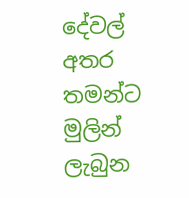දේවල් අතර තමන්ට මුලින් ලැබුන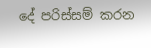දේ පරිස්සම් කරන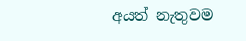අයත් නැතුවම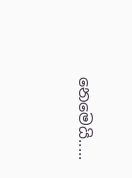නෙමෙයි.....